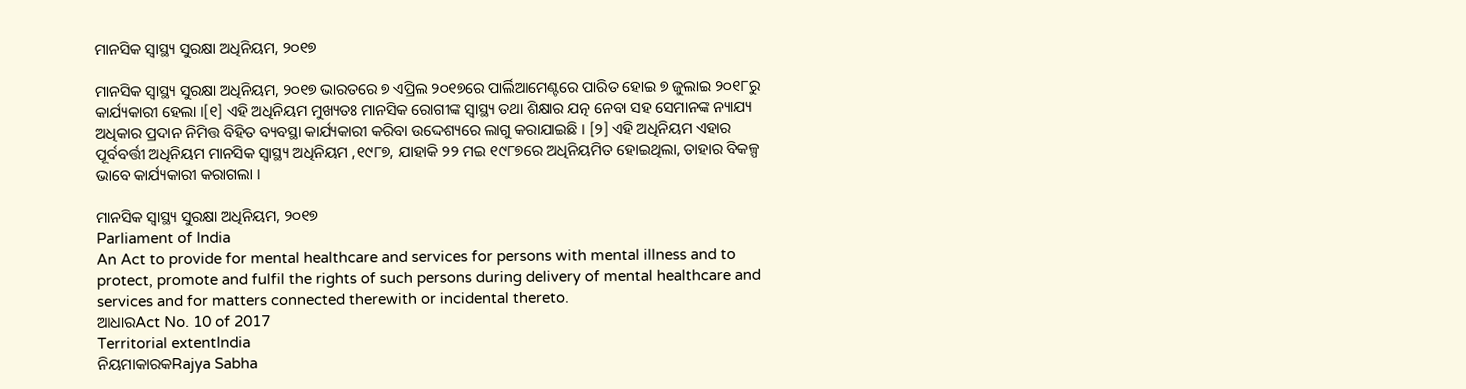ମାନସିକ ସ୍ୱାସ୍ଥ୍ୟ ସୁରକ୍ଷା ଅଧିନିୟମ, ୨୦୧୭

ମାନସିକ ସ୍ୱାସ୍ଥ୍ୟ ସୁରକ୍ଷା ଅଧିନିୟମ, ୨୦୧୭ ଭାରତରେ ୭ ଏପ୍ରିଲ ୨୦୧୭ରେ ପାର୍ଲିଆମେଣ୍ଟରେ ପାରିତ ହୋଇ ୭ ଜୁଲାଇ ୨୦୧୮ରୁ କାର୍ଯ୍ୟକାରୀ ହେଲା ।[୧] ଏହି ଅଧିନିୟମ ମୁଖ୍ୟତଃ ମାନସିକ ରୋଗୀଙ୍କ ସ୍ୱାସ୍ଥ୍ୟ ତଥା ଶିକ୍ଷାର ଯତ୍ନ ନେବା ସହ ସେମାନଙ୍କ ନ୍ୟାଯ୍ୟ ଅଧିକାର ପ୍ରଦାନ ନିମିତ୍ତ ବିହିତ ବ୍ୟବସ୍ଥା କାର୍ଯ୍ୟକାରୀ କରିବା ଉଦ୍ଦେଶ୍ୟରେ ଲାଗୁ କରାଯାଇଛି । [୨] ଏହି ଅଧିନିୟମ ଏହାର ପୂର୍ବବର୍ତ୍ତୀ ଅଧିନିୟମ ମାନସିକ ସ୍ୱାସ୍ଥ୍ୟ ଅଧିନିୟମ ,୧୯୮୭, ଯାହାକି ୨୨ ମଇ ୧୯୮୭ରେ ଅଧିନିୟମିତ ହୋଇଥିଲା, ତାହାର ବିକଳ୍ପ ଭାବେ କାର୍ଯ୍ୟକାରୀ କରାଗଲା ।

ମାନସିକ ସ୍ୱାସ୍ଥ୍ୟ ସୁରକ୍ଷା ଅଧିନିୟମ, ୨୦୧୭
Parliament of India
An Act to provide for mental healthcare and services for persons with mental illness and to protect, promote and fulfil the rights of such persons during delivery of mental healthcare and services and for matters connected therewith or incidental thereto.
ଆଧାରAct No. 10 of 2017
Territorial extentIndia
ନିୟମାକାରକRajya Sabha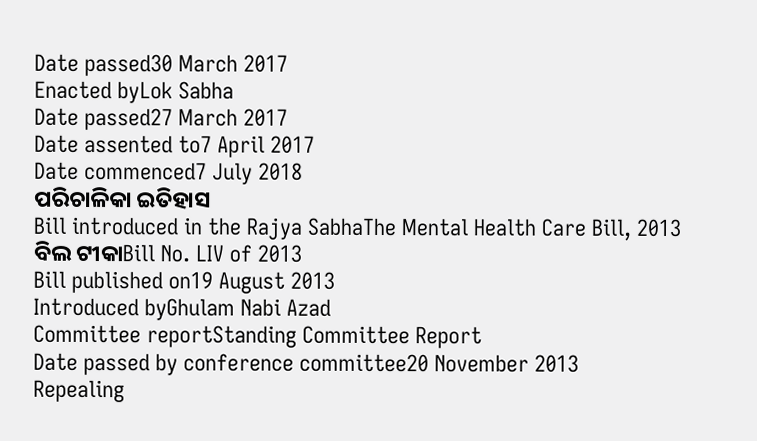Date passed30 March 2017
Enacted byLok Sabha
Date passed27 March 2017
Date assented to7 April 2017
Date commenced7 July 2018
ପରିଚାଳିକା ଇତିହାସ
Bill introduced in the Rajya SabhaThe Mental Health Care Bill, 2013
ବିଲ ଟୀକାBill No. LIV of 2013
Bill published on19 August 2013
Introduced byGhulam Nabi Azad
Committee reportStanding Committee Report
Date passed by conference committee20 November 2013
Repealing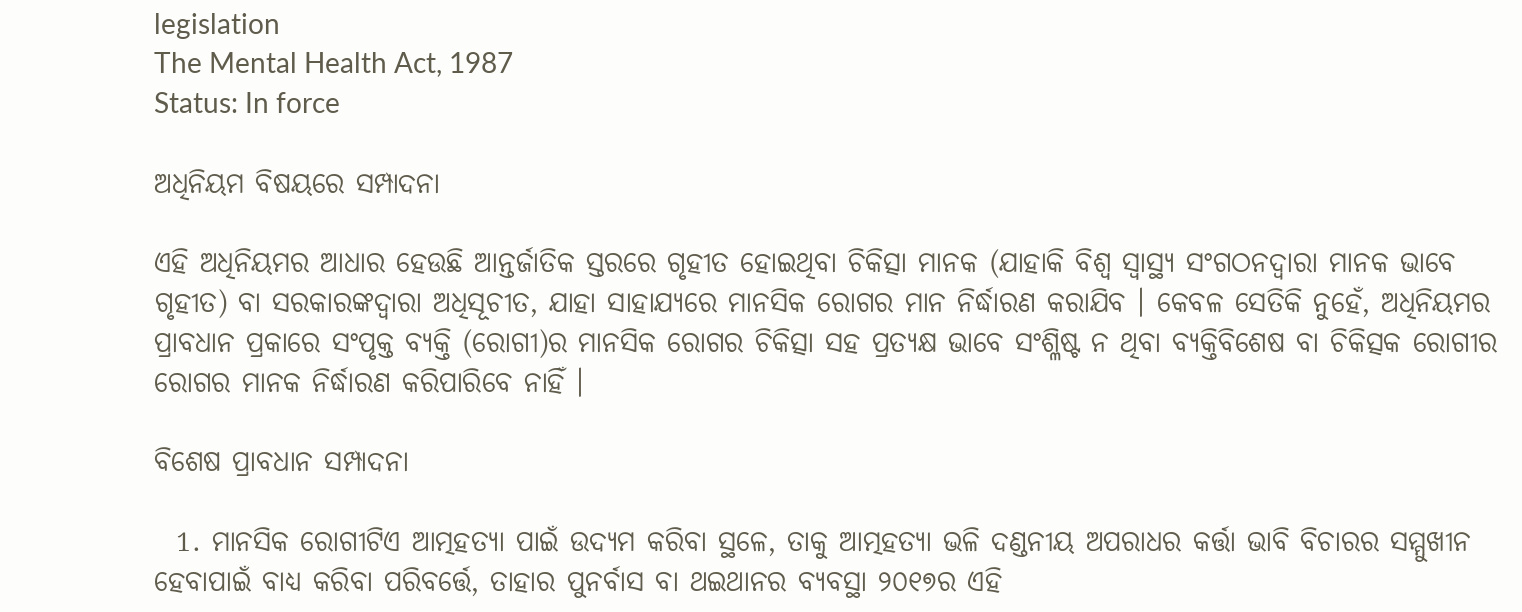legislation
The Mental Health Act, 1987
Status: In force

ଅଧିନିୟମ ବିଷୟରେ ସମ୍ପାଦନା

ଏହି ଅଧିନିୟମର ଆଧାର ହେଉଛି ଆନ୍ତର୍ଜାତିକ ସ୍ତରରେ ଗୃହୀତ ହୋଇଥିବା ଚିକିତ୍ସା ମାନକ (ଯାହାକି ବିଶ୍ୱ ସ୍ୱାସ୍ଥ୍ୟ ସଂଗଠନଦ୍ୱାରା ମାନକ ଭାବେ ଗୃହୀତ) ବା ସରକାରଙ୍କଦ୍ୱାରା ଅଧିସୂଚୀତ, ଯାହା ସାହାଯ୍ୟରେ ମାନସିକ ରୋଗର ମାନ ନିର୍ଦ୍ଧାରଣ କରାଯିବ । କେବଳ ସେତିକି ନୁହେଁ, ଅଧିନିୟମର ପ୍ରାବଧାନ ପ୍ରକାରେ ସଂପୃକ୍ତ ବ୍ୟକ୍ତି (ରୋଗୀ)ର ମାନସିକ ରୋଗର ଚିକିତ୍ସା ସହ ପ୍ରତ୍ୟକ୍ଷ ଭାବେ ସଂଶ୍ଳିଷ୍ଟ ନ ଥିବା ବ୍ୟକ୍ତିବିଶେଷ ବା ଚିକିତ୍ସକ ରୋଗୀର ରୋଗର ମାନକ ନିର୍ଦ୍ଧାରଣ କରିପାରିବେ ନାହିଁ ।

ବିଶେଷ ପ୍ରାବଧାନ ସମ୍ପାଦନା

  1. ମାନସିକ ରୋଗୀଟିଏ ଆତ୍ମହତ୍ୟା ପାଇଁ ଉଦ୍ୟମ କରିବା ସ୍ଥଳେ, ତାକୁ ଆତ୍ମହତ୍ୟା ଭଳି ଦଣ୍ଡନୀୟ ଅପରାଧର କର୍ତ୍ତା ଭାବି ବିଚାରର ସମ୍ମୁଖୀନ ହେବାପାଇଁ ବାଧ୍ୟ କରିବା ପରିବର୍ତ୍ତେ, ତାହାର ପୁନର୍ବାସ ବା ଥଇଥାନର ବ୍ୟବସ୍ଥା ୨୦୧୭ର ଏହି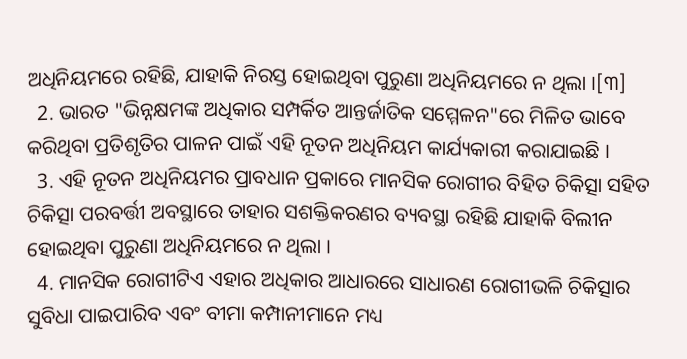ଅଧିନିୟମରେ ରହିଛି, ଯାହାକି ନିରସ୍ତ ହୋଇଥିବା ପୁରୁଣା ଅଧିନିୟମରେ ନ ଥିଲା ।[୩]
  2. ଭାରତ "ଭିନ୍ନକ୍ଷମଙ୍କ ଅଧିକାର ସମ୍ପର୍କିତ ଆନ୍ତର୍ଜାତିକ ସମ୍ମେଳନ"ରେ ମିଳିତ ଭାବେ କରିଥିବା ପ୍ରତିଶୃତିର ପାଳନ ପାଇଁ ଏହି ନୂତନ ଅଧିନିୟମ କାର୍ଯ୍ୟକାରୀ କରାଯାଇଛି ।
  3. ଏହି ନୂତନ ଅଧିନିୟମର ପ୍ରାବଧାନ ପ୍ରକାରେ ମାନସିକ ରୋଗୀର ବିହିତ ଚିକିତ୍ସା ସହିତ ଚିକିତ୍ସା ପରବର୍ତ୍ତୀ ଅବସ୍ଥାରେ ତାହାର ସଶକ୍ତିକରଣର ବ୍ୟବସ୍ଥା ରହିଛି ଯାହାକି ବିଲୀନ ହୋଇଥିବା ପୁରୁଣା ଅଧିନିୟମରେ ନ ଥିଲା ।
  4. ମାନସିକ ରୋଗୀଟିଏ ଏହାର ଅଧିକାର ଆଧାରରେ ସାଧାରଣ ରୋଗୀଭଳି ଚିକିତ୍ସାର ସୁବିଧା ପାଇପାରିବ ଏବଂ ବୀମା କମ୍ପାନୀମାନେ ମଧ୍ୟ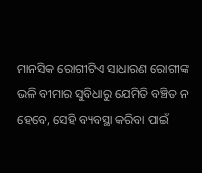ମାନସିକ ରୋଗୀଟିଏ ସାଧାରଣ ରୋଗୀଙ୍କ ଭଳି ବୀମାର ସୁବିଧାରୁ ଯେମିତି ବଞ୍ଚିତ ନ ହେବେ, ସେହି ବ୍ୟବସ୍ଥା କରିବା ପାଇଁ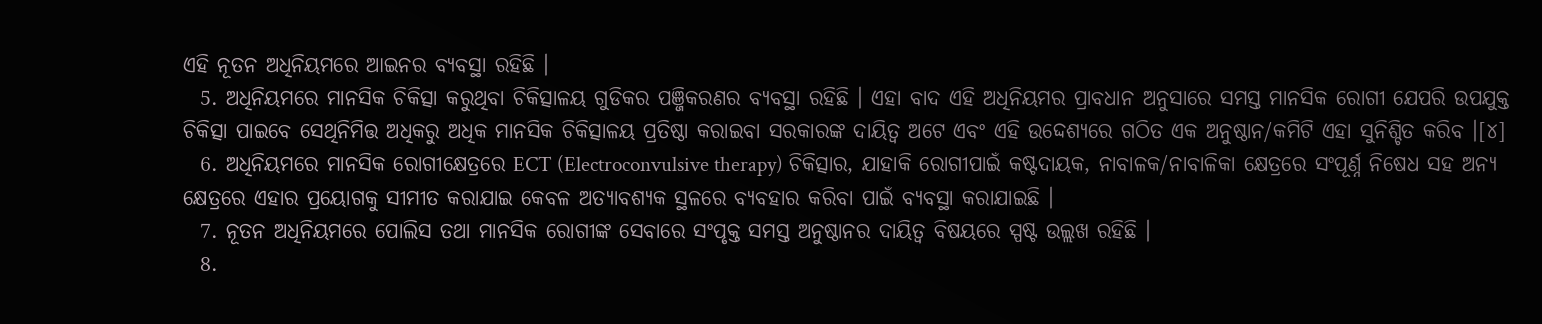ଏହି ନୂତନ ଅଧିନିୟମରେ ଆଇନର ବ୍ୟବସ୍ଥା ରହିଛି ।
  5. ଅଧିନିୟମରେ ମାନସିକ ଚିକିତ୍ସା କରୁଥିବା ଚିକିତ୍ସାଳୟ ଗୁଡିକର ପଞ୍ଜିକରଣର ବ୍ୟବସ୍ଥା ରହିଛି । ଏହା ବାଦ ଏହି ଅଧିନିୟମର ପ୍ରାବଧାନ ଅନୁସାରେ ସମସ୍ତ ମାନସିକ ରୋଗୀ ଯେପରି ଉପଯୁକ୍ତ ଚିକିତ୍ସା ପାଇବେ ସେଥିନିମିତ୍ତ ଅଧିକରୁ ଅଧିକ ମାନସିକ ଚିକିତ୍ସାଳୟ ପ୍ରତିଷ୍ଠା କରାଇବା ସରକାରଙ୍କ ଦାୟିତ୍ୱ ଅଟେ ଏବଂ ଏହି ଉଦ୍ଦେଶ୍ୟରେ ଗଠିତ ଏକ ଅନୁଷ୍ଠାନ/କମିଟି ଏହା ସୁନିଶ୍ଚିତ କରିବ ।[୪]
  6. ଅଧିନିୟମରେ ମାନସିକ ରୋଗୀକ୍ଷେତ୍ରରେ ECT (Electroconvulsive therapy) ଚିକିତ୍ସାର, ଯାହାକି ରୋଗୀପାଇଁ କଷ୍ଟଦାୟକ, ନାବାଳକ/ନାବାଳିକା କ୍ଷେତ୍ରରେ ସଂପୂର୍ଣ୍ନ ନିଷେଧ ସହ ଅନ୍ୟ କ୍ଷେତ୍ରରେ ଏହାର ପ୍ରୟୋଗକୁ ସୀମୀତ କରାଯାଇ କେବଳ ଅତ୍ୟାବଶ୍ୟକ ସ୍ଥଳରେ ବ୍ୟବହାର କରିବା ପାଇଁ ବ୍ୟବସ୍ଥା କରାଯାଇଛି ।
  7. ନୂତନ ଅଧିନିୟମରେ ପୋଲିସ ତଥା ମାନସିକ ରୋଗୀଙ୍କ ସେବାରେ ସଂପୃକ୍ତ ସମସ୍ତ ଅନୁଷ୍ଠାନର ଦାୟିତ୍ୱ ବିଷୟରେ ସ୍ପଷ୍ଟ ଉଲ୍ଲଖ ରହିଛି ।
  8.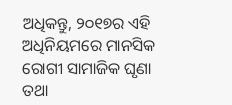ଅଧିକନ୍ତୁ, ୨୦୧୭ର ଏହି ଅଧିନିୟମରେ ମାନସିକ ରୋଗୀ ସାମାଜିକ ଘୃଣା ତଥା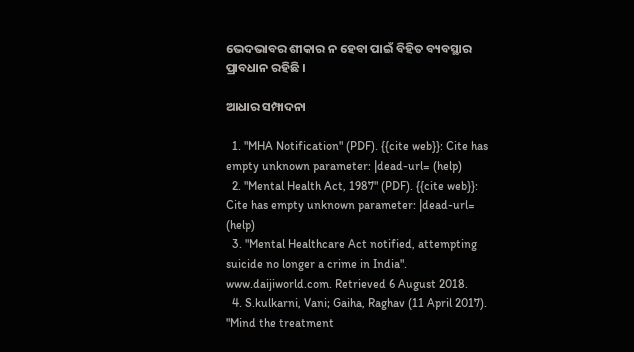ଭେଦଭାବର ଶୀକାର ନ ହେବା ପାଇଁ ବିହିତ ବ୍ୟବସ୍ଥାର ପ୍ରାବଧାନ ରହିଛି ।

ଆଧାର ସମ୍ପାଦନା

  1. "MHA Notification" (PDF). {{cite web}}: Cite has empty unknown parameter: |dead-url= (help)
  2. "Mental Health Act, 1987" (PDF). {{cite web}}: Cite has empty unknown parameter: |dead-url= (help)
  3. "Mental Healthcare Act notified, attempting suicide no longer a crime in India". www.daijiworld.com. Retrieved 6 August 2018.
  4. S.kulkarni, Vani; Gaiha, Raghav (11 April 2017). "Mind the treatment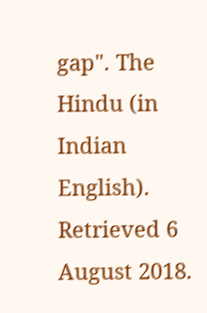gap". The Hindu (in Indian English). Retrieved 6 August 2018.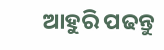ଆହୁରି ପଢନ୍ତୁ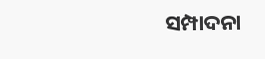ସମ୍ପାଦନା